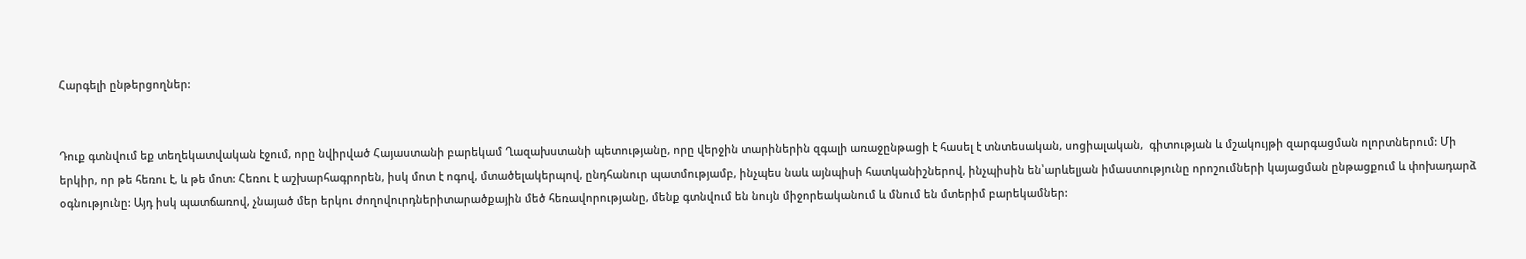Հարգելի ընթերցողներ:


Դուք գտնվում եք տեղեկատվական էջում, որը նվիրված Հայաստանի բարեկամ Ղազախստանի պետությանը, որը վերջին տարիներին զգալի առաջընթացի է հասել է տնտեսական, սոցիալական,  գիտության և մշակույթի զարգացման ոլորտներում: Մի երկիր, որ թե հեռու է, և թե մոտ: Հեռու է աշխարհագրորեն, իսկ մոտ է ոգով, մտածելակերպով, ընդհանուր պատմությամբ, ինչպես նաև այնպիսի հատկանիշներով, ինչպիսին են՝արևելյան իմաստությունը որոշումների կայացման ընթացքում և փոխադարձ օգնությունը: Այդ իսկ պատճառով, չնայած մեր երկու ժողովուրդներիտարածքային մեծ հեռավորությանը, մենք գտնվում են նույն միջորեականում և մնում են մտերիմ բարեկամներ: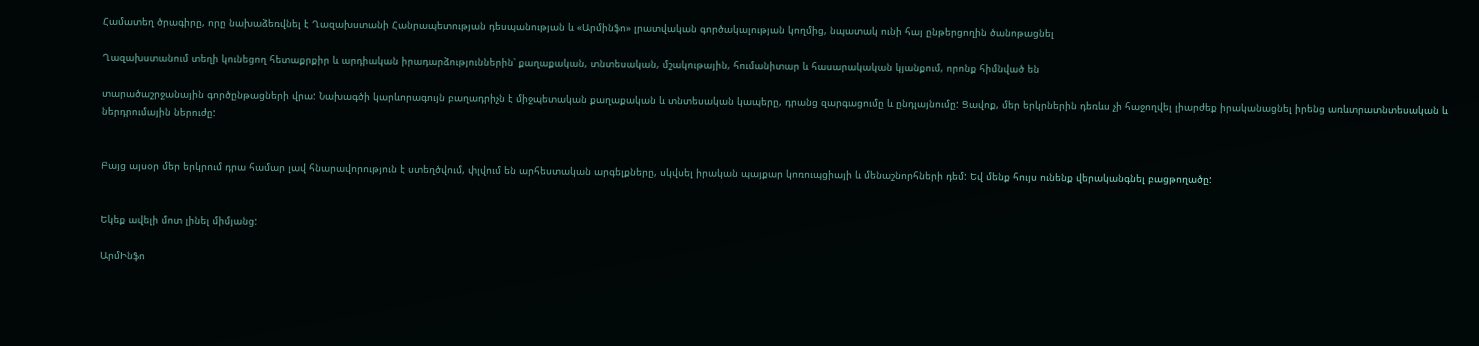Համատեղ ծրագիրը, որը նախաձեռվնել է Ղազախստանի Հանրապետության դեսպանության և «Արմինֆո» լրատվական գործակալության կողմից, նպատակ ունի հայ ընթերցողին ծանոթացնել

Ղազախստանում տեղի կունեցող հետաքրքիր և արդիական իրադարձություններին՝ քաղաքական, տնտեսական, մշակութային, հումանիտար և հասարակական կյանքում, որոնք հիմնված են

տարածաշրջանային գործընթացների վրա: Նախագծի կարևորագույն բաղադրիչն է միջպետական քաղաքական և տնտեսական կապերը, դրանց զարգացումը և ընդլայնումը: Ցավոք, մեր երկրներին դեռևս չի հաջողվել լիարժեք իրականացնել իրենց առևտրատնտեսական և ներդրումային ներուժը:


Բայց այսօր մեր երկրում դրա համար լավ հնարավորություն է ստեղծվում, փլվում են արհեստական արգելքները, սկվսել իրական պայքար կոռուպցիայի և մենաշնորհների դեմ: Եվ մենք հույս ունենք վերականգնել բացթողածը:


Եկեք ավելի մոտ լինել միմյանց:

ԱրմԻնֆո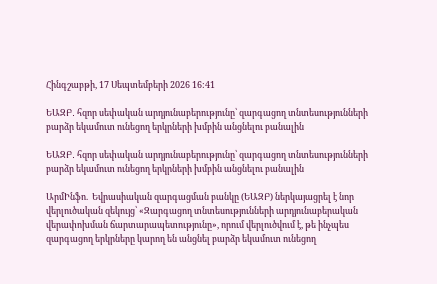Հինգշաբթի, 17 Սեպտեմբերի 2026 16:41

ԵԱԶԲ․ հզոր սեփական արդյունաբերությունը՝ զարգացող տնտեսությունների բարձր եկամուտ ունեցող երկրների խմբին անցնելու բանալին

ԵԱԶԲ․ հզոր սեփական արդյունաբերությունը՝ զարգացող տնտեսությունների բարձր եկամուտ ունեցող երկրների խմբին անցնելու բանալին

ԱրմԻնֆո.  Եվրասիական զարգացման բանկը (ԵԱԶԲ) ներկայացրել է նոր վերլուծական զեկույց՝ «Զարգացող տնտեսությունների արդյունաբերական վերափոխման ճարտարապետությունը», որում վերլուծվում է, թե ինչպես զարգացող երկրները կարող են անցնել բարձր եկամուտ ունեցող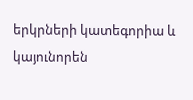երկրների կատեգորիա և կայունորեն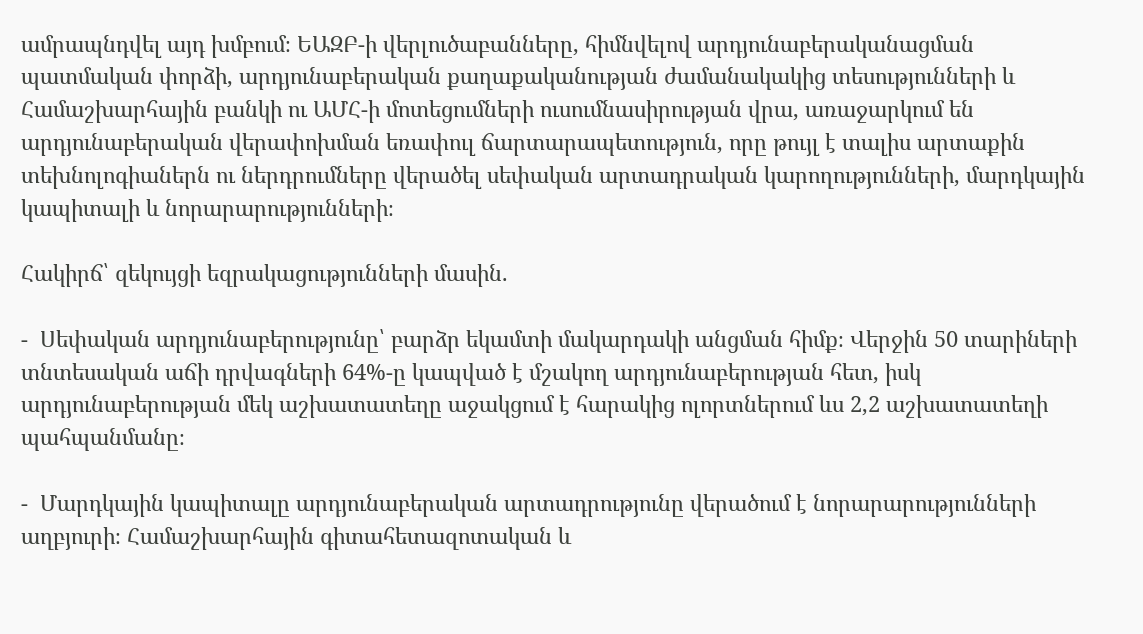ամրապնդվել այդ խմբում։ ԵԱԶԲ-ի վերլուծաբանները, հիմնվելով արդյունաբերականացման պատմական փորձի, արդյունաբերական քաղաքականության ժամանակակից տեսությունների և Համաշխարհային բանկի ու ԱՄՀ-ի մոտեցումների ուսումնասիրության վրա, առաջարկում են արդյունաբերական վերափոխման եռափուլ ճարտարապետություն, որը թույլ է տալիս արտաքին տեխնոլոգիաներն ու ներդրումները վերածել սեփական արտադրական կարողությունների, մարդկային կապիտալի և նորարարությունների։

Հակիրճ՝ զեկույցի եզրակացությունների մասին.

-  Սեփական արդյունաբերությունը՝ բարձր եկամտի մակարդակի անցման հիմք։ Վերջին 50 տարիների տնտեսական աճի դրվագների 64%-ը կապված է մշակող արդյունաբերության հետ, իսկ արդյունաբերության մեկ աշխատատեղը աջակցում է հարակից ոլորտներում ևս 2,2 աշխատատեղի պահպանմանը։

-  Մարդկային կապիտալը արդյունաբերական արտադրությունը վերածում է նորարարությունների աղբյուրի։ Համաշխարհային գիտահետազոտական և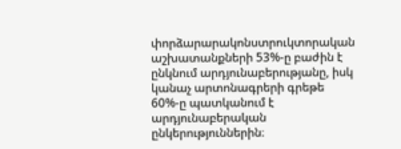փորձարարակոնստրուկտորական աշխատանքների 53%-ը բաժին է ընկնում արդյունաբերությանը, իսկ կանաչ արտոնագրերի գրեթե 60%-ը պատկանում է արդյունաբերական ընկերություններին։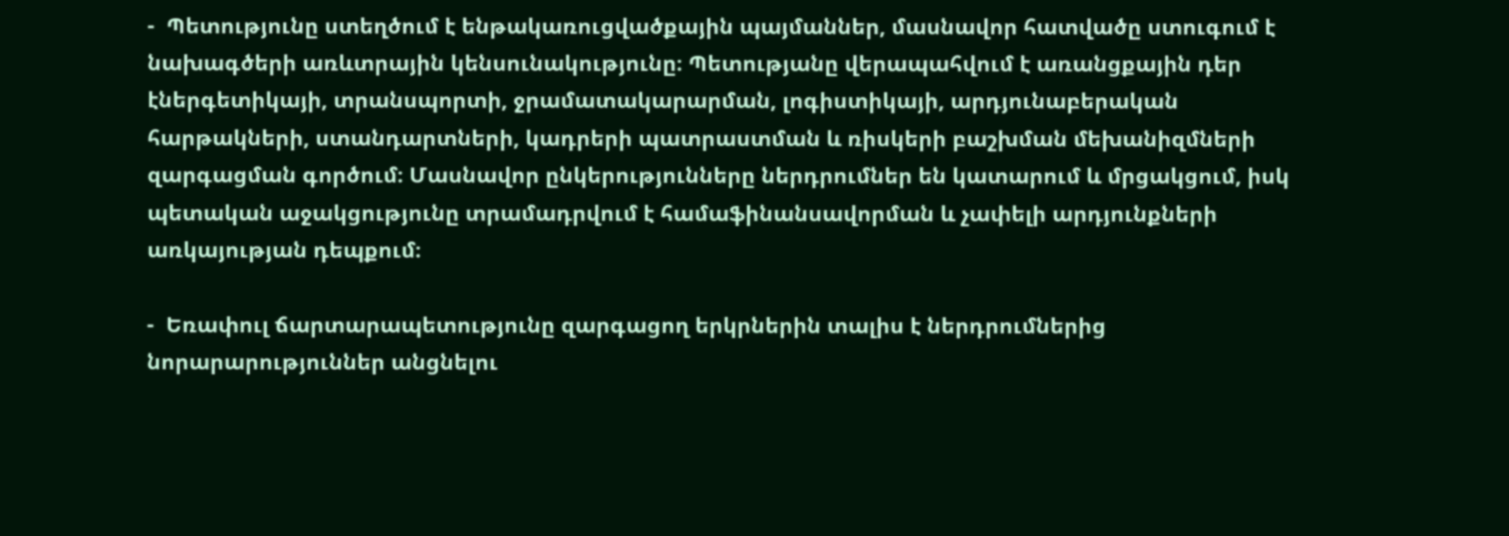-  Պետությունը ստեղծում է ենթակառուցվածքային պայմաններ, մասնավոր հատվածը ստուգում է նախագծերի առևտրային կենսունակությունը։ Պետությանը վերապահվում է առանցքային դեր էներգետիկայի, տրանսպորտի, ջրամատակարարման, լոգիստիկայի, արդյունաբերական հարթակների, ստանդարտների, կադրերի պատրաստման և ռիսկերի բաշխման մեխանիզմների զարգացման գործում։ Մասնավոր ընկերությունները ներդրումներ են կատարում և մրցակցում, իսկ պետական աջակցությունը տրամադրվում է համաֆինանսավորման և չափելի արդյունքների առկայության դեպքում։

-  Եռափուլ ճարտարապետությունը զարգացող երկրներին տալիս է ներդրումներից նորարարություններ անցնելու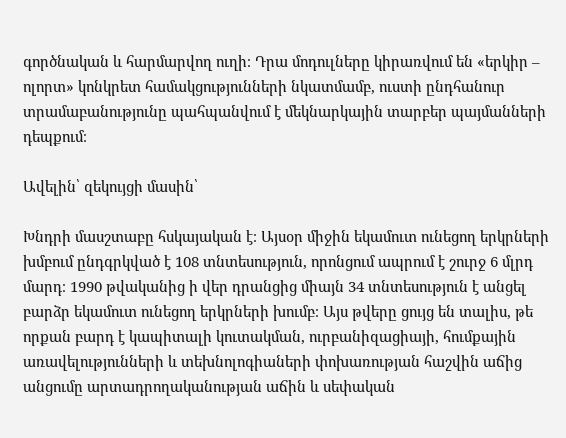գործնական և հարմարվող ուղի։ Դրա մոդուլները կիրառվում են «երկիր – ոլորտ» կոնկրետ համակցությունների նկատմամբ, ուստի ընդհանուր տրամաբանությունը պահպանվում է մեկնարկային տարբեր պայմանների դեպքում։

Ավելին՝ զեկույցի մասին՝

Խնդրի մասշտաբը հսկայական է։ Այսօր միջին եկամուտ ունեցող երկրների խմբում ընդգրկված է 108 տնտեսություն, որոնցում ապրում է շուրջ 6 մլրդ մարդ։ 1990 թվականից ի վեր դրանցից միայն 34 տնտեսություն է անցել բարձր եկամուտ ունեցող երկրների խումբ։ Այս թվերը ցույց են տալիս, թե որքան բարդ է կապիտալի կուտակման, ուրբանիզացիայի, հումքային առավելությունների և տեխնոլոգիաների փոխառության հաշվին աճից անցումը արտադրողականության աճին և սեփական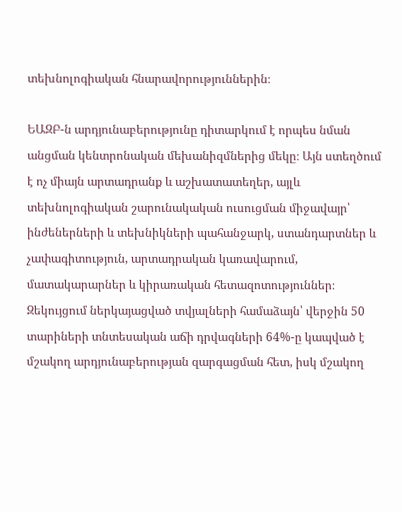տեխնոլոգիական հնարավորություններին։

ԵԱԶԲ-ն արդյունաբերությունը դիտարկում է որպես նման անցման կենտրոնական մեխանիզմներից մեկը։ Այն ստեղծում է ոչ միայն արտադրանք և աշխատատեղեր, այլև տեխնոլոգիական շարունակական ուսուցման միջավայր՝ ինժեներների և տեխնիկների պահանջարկ, ստանդարտներ և չափագիտություն, արտադրական կառավարում, մատակարարներ և կիրառական հետազոտություններ։ Զեկույցում ներկայացված տվյալների համաձայն՝ վերջին 50 տարիների տնտեսական աճի դրվագների 64%-ը կապված է մշակող արդյունաբերության զարգացման հետ, իսկ մշակող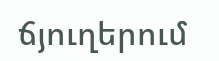ճյուղերում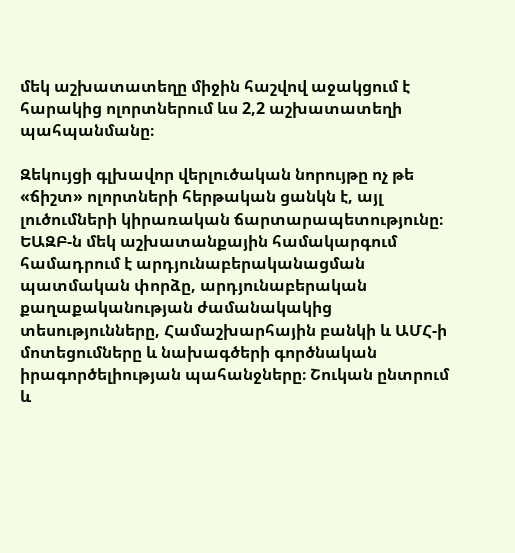մեկ աշխատատեղը միջին հաշվով աջակցում է հարակից ոլորտներում ևս 2,2 աշխատատեղի պահպանմանը։

Զեկույցի գլխավոր վերլուծական նորույթը ոչ թե «ճիշտ» ոլորտների հերթական ցանկն է, այլ լուծումների կիրառական ճարտարապետությունը։ ԵԱԶԲ-ն մեկ աշխատանքային համակարգում համադրում է արդյունաբերականացման պատմական փորձը, արդյունաբերական քաղաքականության ժամանակակից տեսությունները, Համաշխարհային բանկի և ԱՄՀ-ի մոտեցումները և նախագծերի գործնական իրագործելիության պահանջները։ Շուկան ընտրում և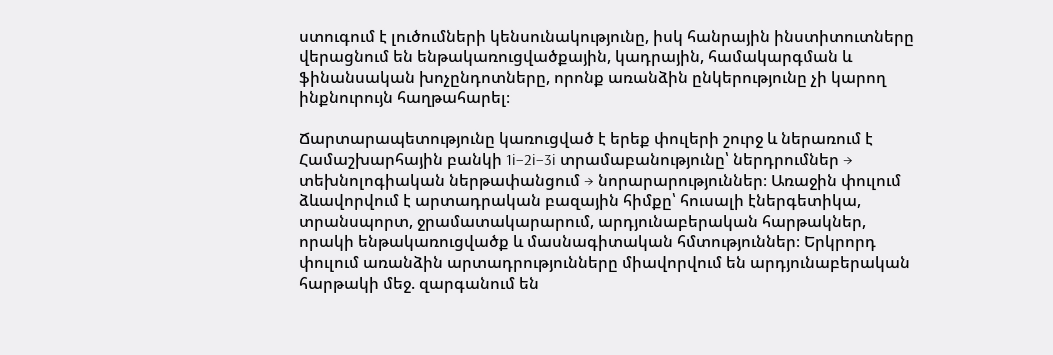ստուգում է լուծումների կենսունակությունը, իսկ հանրային ինստիտուտները վերացնում են ենթակառուցվածքային, կադրային, համակարգման և ֆինանսական խոչընդոտները, որոնք առանձին ընկերությունը չի կարող ինքնուրույն հաղթահարել։

Ճարտարապետությունը կառուցված է երեք փուլերի շուրջ և ներառում է Համաշխարհային բանկի 1i–2i–3i տրամաբանությունը՝ ներդրումներ → տեխնոլոգիական ներթափանցում → նորարարություններ։ Առաջին փուլում ձևավորվում է արտադրական բազային հիմքը՝ հուսալի էներգետիկա, տրանսպորտ, ջրամատակարարում, արդյունաբերական հարթակներ, որակի ենթակառուցվածք և մասնագիտական հմտություններ։ Երկրորդ փուլում առանձին արտադրությունները միավորվում են արդյունաբերական հարթակի մեջ. զարգանում են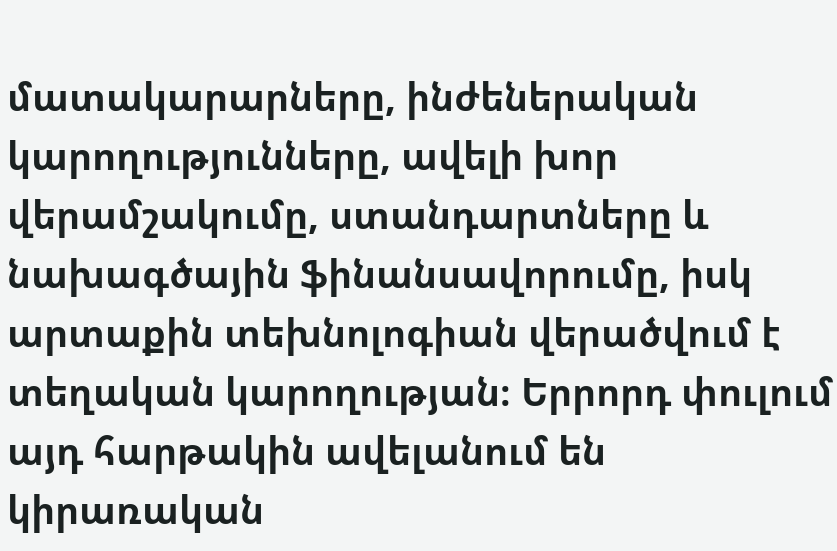մատակարարները, ինժեներական կարողությունները, ավելի խոր վերամշակումը, ստանդարտները և նախագծային ֆինանսավորումը, իսկ արտաքին տեխնոլոգիան վերածվում է տեղական կարողության։ Երրորդ փուլում այդ հարթակին ավելանում են կիրառական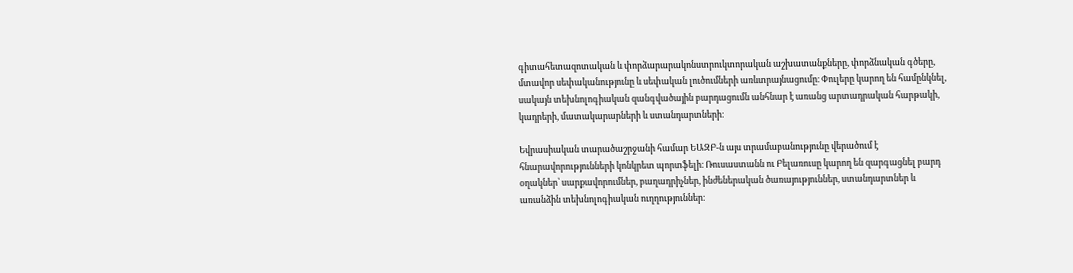գիտահետազոտական և փորձարարակոնստրուկտորական աշխատանքները, փորձնական գծերը, մտավոր սեփականությունը և սեփական լուծումների առևտրայնացումը։ Փուլերը կարող են համընկնել, սակայն տեխնոլոգիական զանգվածային բարդացումն անհնար է առանց արտադրական հարթակի, կադրերի, մատակարարների և ստանդարտների։

Եվրասիական տարածաշրջանի համար ԵԱԶԲ-ն այս տրամաբանությունը վերածում է հնարավորությունների կոնկրետ պորտֆելի։ Ռուսաստանն ու Բելառուսը կարող են զարգացնել բարդ օղակներ՝ սարքավորումներ, բաղադրիչներ, ինժեներական ծառայություններ, ստանդարտներ և առանձին տեխնոլոգիական ուղղություններ։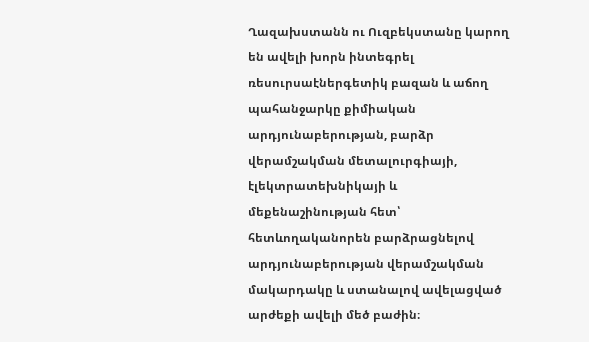Ղազախստանն ու Ուզբեկստանը կարող են ավելի խորն ինտեգրել ռեսուրսաէներգետիկ բազան և աճող պահանջարկը քիմիական արդյունաբերության, բարձր վերամշակման մետալուրգիայի, էլեկտրատեխնիկայի և մեքենաշինության հետ՝ հետևողականորեն բարձրացնելով արդյունաբերության վերամշակման մակարդակը և ստանալով ավելացված արժեքի ավելի մեծ բաժին։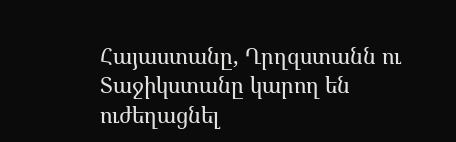Հայաստանը, Ղրղզստանն ու Տաջիկստանը կարող են ուժեղացնել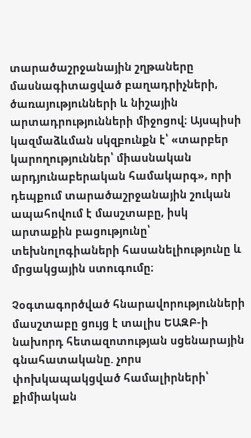տարածաշրջանային շղթաները մասնագիտացված բաղադրիչների, ծառայությունների և նիշային արտադրությունների միջոցով։ Այսպիսի կազմաձևման սկզբունքն է՝ «տարբեր կարողություններ՝ միասնական արդյունաբերական համակարգ», որի դեպքում տարածաշրջանային շուկան ապահովում է մասշտաբը, իսկ արտաքին բացությունը՝ տեխնոլոգիաների հասանելիությունը և մրցակցային ստուգումը։

Չօգտագործված հնարավորությունների մասշտաբը ցույց է տալիս ԵԱԶԲ-ի նախորդ հետազոտության սցենարային գնահատականը. չորս փոխկապակցված համալիրների՝ քիմիական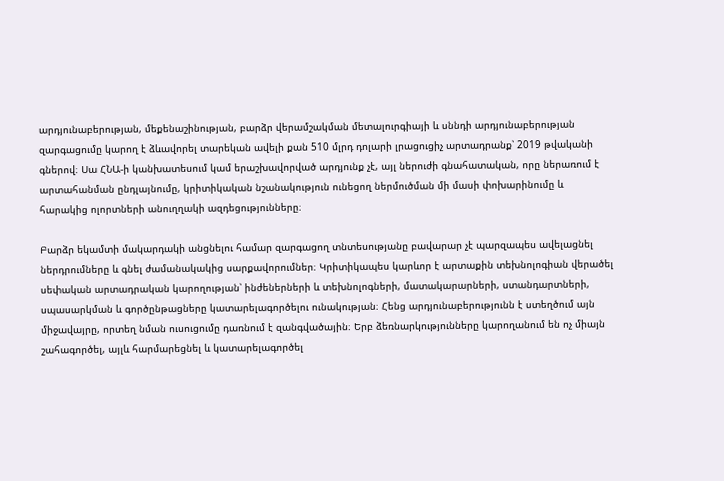արդյունաբերության, մեքենաշինության, բարձր վերամշակման մետալուրգիայի և սննդի արդյունաբերության զարգացումը կարող է ձևավորել տարեկան ավելի քան 510 մլրդ դոլարի լրացուցիչ արտադրանք՝ 2019 թվականի գներով։ Սա ՀՆԱ-ի կանխատեսում կամ երաշխավորված արդյունք չէ, այլ ներուժի գնահատական, որը ներառում է արտահանման ընդլայնումը, կրիտիկական նշանակություն ունեցող ներմուծման մի մասի փոխարինումը և հարակից ոլորտների անուղղակի ազդեցությունները։

Բարձր եկամտի մակարդակի անցնելու համար զարգացող տնտեսությանը բավարար չէ պարզապես ավելացնել ներդրումները և գնել ժամանակակից սարքավորումներ։ Կրիտիկապես կարևոր է արտաքին տեխնոլոգիան վերածել սեփական արտադրական կարողության՝ ինժեներների և տեխնոլոգների, մատակարարների, ստանդարտների, սպասարկման և գործընթացները կատարելագործելու ունակության։ Հենց արդյունաբերությունն է ստեղծում այն միջավայրը, որտեղ նման ուսուցումը դառնում է զանգվածային։ Երբ ձեռնարկությունները կարողանում են ոչ միայն շահագործել, այլև հարմարեցնել և կատարելագործել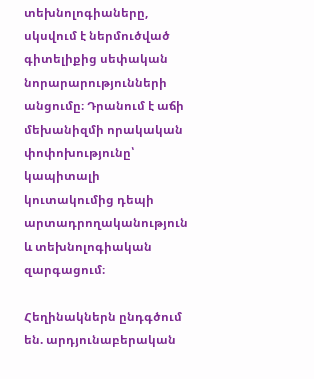տեխնոլոգիաները, սկսվում է ներմուծված գիտելիքից սեփական նորարարությունների անցումը։ Դրանում է աճի մեխանիզմի որակական փոփոխությունը՝ կապիտալի կուտակումից դեպի արտադրողականություն և տեխնոլոգիական զարգացում։

Հեղինակներն ընդգծում են. արդյունաբերական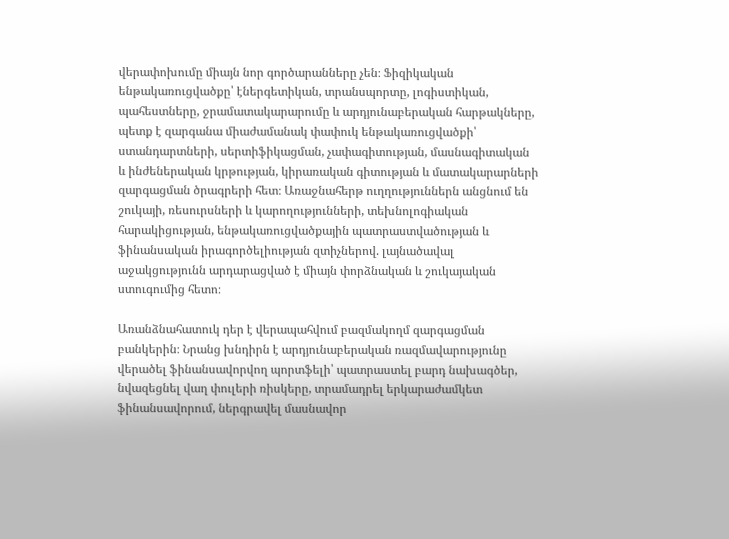վերափոխումը միայն նոր գործարանները չեն։ Ֆիզիկական ենթակառուցվածքը՝ էներգետիկան, տրանսպորտը, լոգիստիկան, պահեստները, ջրամատակարարումը և արդյունաբերական հարթակները, պետք է զարգանա միաժամանակ փափուկ ենթակառուցվածքի՝ ստանդարտների, սերտիֆիկացման, չափագիտության, մասնագիտական և ինժեներական կրթության, կիրառական գիտության և մատակարարների զարգացման ծրագրերի հետ։ Առաջնահերթ ուղղություններն անցնում են շուկայի, ռեսուրսների և կարողությունների, տեխնոլոգիական հարակիցության, ենթակառուցվածքային պատրաստվածության և ֆինանսական իրագործելիության զտիչներով. լայնածավալ աջակցությունն արդարացված է միայն փորձնական և շուկայական ստուգումից հետո։

Առանձնահատուկ դեր է վերապահվում բազմակողմ զարգացման բանկերին։ Նրանց խնդիրն է արդյունաբերական ռազմավարությունը վերածել ֆինանսավորվող պորտֆելի՝ պատրաստել բարդ նախագծեր, նվազեցնել վաղ փուլերի ռիսկերը, տրամադրել երկարաժամկետ ֆինանսավորում, ներգրավել մասնավոր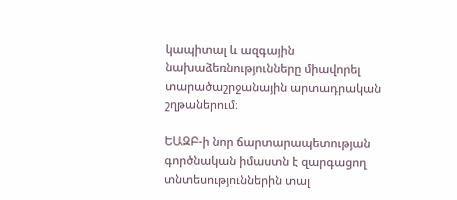կապիտալ և ազգային նախաձեռնությունները միավորել տարածաշրջանային արտադրական շղթաներում։

ԵԱԶԲ-ի նոր ճարտարապետության գործնական իմաստն է զարգացող տնտեսություններին տալ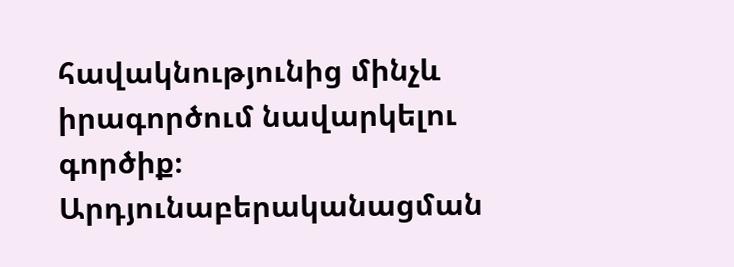հավակնությունից մինչև իրագործում նավարկելու գործիք։ Արդյունաբերականացման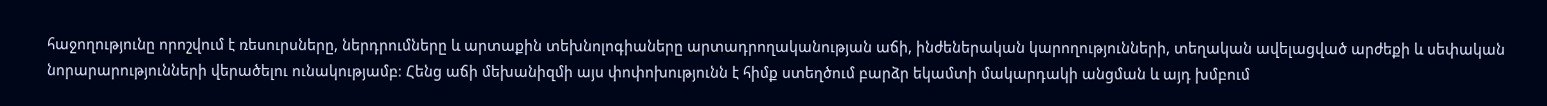հաջողությունը որոշվում է ռեսուրսները, ներդրումները և արտաքին տեխնոլոգիաները արտադրողականության աճի, ինժեներական կարողությունների, տեղական ավելացված արժեքի և սեփական նորարարությունների վերածելու ունակությամբ։ Հենց աճի մեխանիզմի այս փոփոխությունն է հիմք ստեղծում բարձր եկամտի մակարդակի անցման և այդ խմբում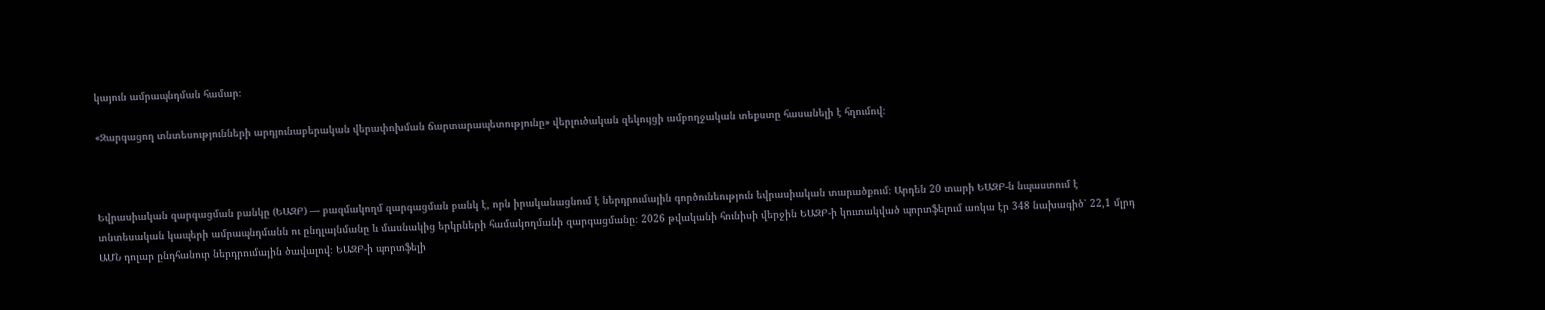կայուն ամրապնդման համար։

«Զարգացող տնտեսությունների արդյունաբերական վերափոխման ճարտարապետությունը» վերլուծական զեկույցի ամբողջական տեքստը հասանելի է հղումով։



Եվրասիական զարգացման բանկը (ԵԱԶԲ) — բազմակողմ զարգացման բանկ է, որն իրականացնում է ներդրումային գործունեություն եվրասիական տարածքում։ Արդեն 20 տարի ԵԱԶԲ-ն նպաստում է տնտեսական կապերի ամրապնդմանն ու ընդլայնմանը և մասնակից երկրների համակողմանի զարգացմանը։ 2026 թվականի հունիսի վերջին ԵԱԶԲ-ի կուտակված պորտֆելում առկա էր 348 նախագիծ՝ 22,1 մլրդ ԱՄՆ դոլար ընդհանուր ներդրումային ծավալով։ ԵԱԶԲ-ի պորտֆելի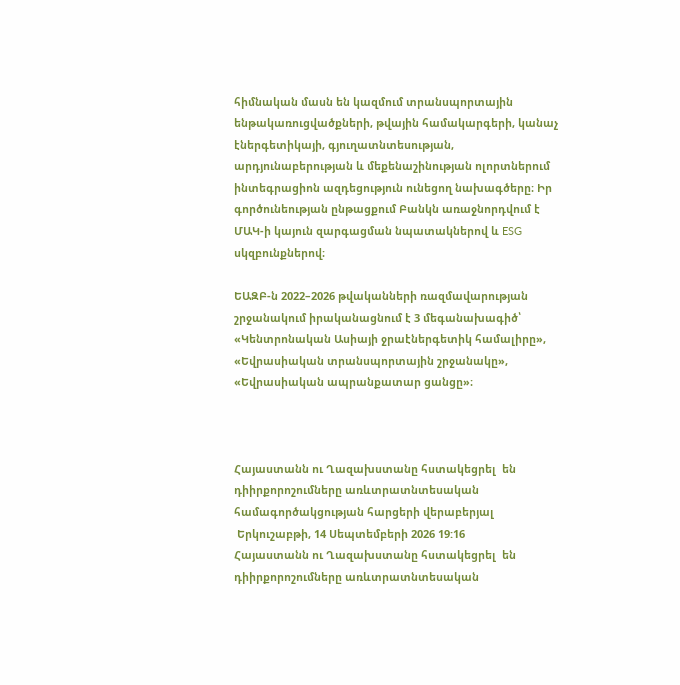հիմնական մասն են կազմում տրանսպորտային ենթակառուցվածքների, թվային համակարգերի, կանաչ էներգետիկայի, գյուղատնտեսության, արդյունաբերության և մեքենաշինության ոլորտներում ինտեգրացիոն ազդեցություն ունեցող նախագծերը։ Իր գործունեության ընթացքում Բանկն առաջնորդվում է ՄԱԿ-ի կայուն զարգացման նպատակներով և ESG սկզբունքներով։

ԵԱԶԲ-ն 2022–2026 թվականների ռազմավարության շրջանակում իրականացնում է 3 մեգանախագիծ՝ «Կենտրոնական Ասիայի ջրաէներգետիկ համալիրը», «Եվրասիական տրանսպորտային շրջանակը», «Եվրասիական ապրանքատար ցանցը»։



Հայաստանն ու Ղազախստանը հստակեցրել  են դիիրքորոշումները առևտրատնտեսական համագործակցության հարցերի վերաբերյալ
 Երկուշաբթի, 14 Սեպտեմբերի 2026 19:16
Հայաստանն ու Ղազախստանը հստակեցրել  են դիիրքորոշումները առևտրատնտեսական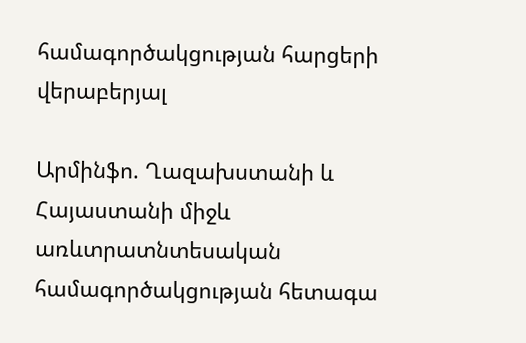համագործակցության հարցերի վերաբերյալ

Արմինֆո. Ղազախստանի և Հայաստանի միջև առևտրատնտեսական համագործակցության հետագա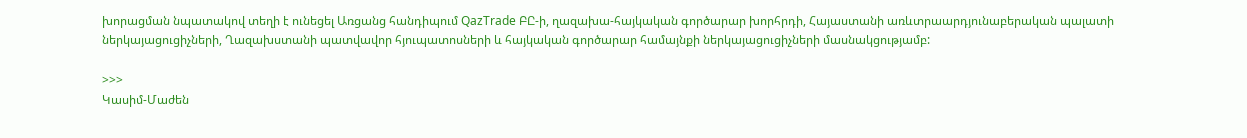խորացման նպատակով տեղի է ունեցել Առցանց հանդիպում QazTrade ԲԸ-ի, ղազախա-հայկական գործարար խորհրդի, Հայաստանի առևտրաարդյունաբերական պալատի ներկայացուցիչների, Ղազախստանի պատվավոր հյուպատոսների և հայկական գործարար համայնքի ներկայացուցիչների մասնակցությամբ:

>>>
Կասիմ-Մաժեն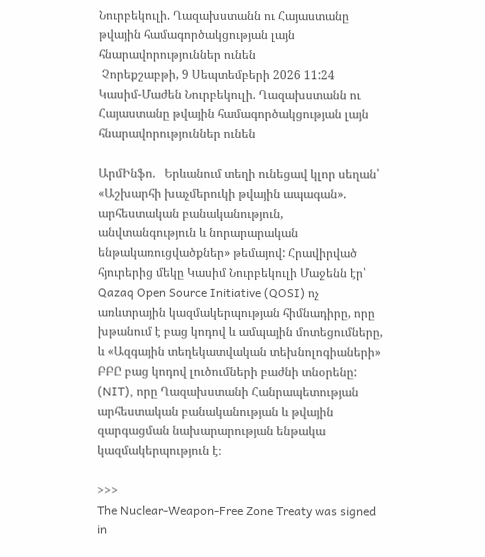Նուրբեկուլի. Ղազախստանն ու Հայաստանը թվային համագործակցության լայն հնարավորություններ ունեն
 Չորեքշաբթի, 9 Սեպտեմբերի 2026 11:24
Կասիմ-Մաժեն Նուրբեկուլի. Ղազախստանն ու Հայաստանը թվային համագործակցության լայն հնարավորություններ ունեն

ԱրմԻնֆո.   Երևանում տեղի ունեցավ կլոր սեղան՝ «Աշխարհի խաչմերուկի թվային ապագան». արհեստական բանականություն, անվտանգություն և նորարարական ենթակառուցվածքներ» թեմայով: Հրավիրված հյուրերից մեկը Կասիմ Նուրբեկուլի Մաջենն էր՝ Qazaq Open Source Initiative (QOSI) ոչ առևտրային կազմակերպության հիմնադիրը, որը խթանում է բաց կոդով և ամպային մոտեցումները, և «Ազգային տեղեկատվական տեխնոլոգիաների» ԲԲԸ բաց կոդով լուծումների բաժնի տնօրենը: (NIT), որը Ղազախստանի Հանրապետության արհեստական բանականության և թվային զարգացման նախարարության ենթակա կազմակերպություն է։

>>>
The Nuclear-Weapon-Free Zone Treaty was signed in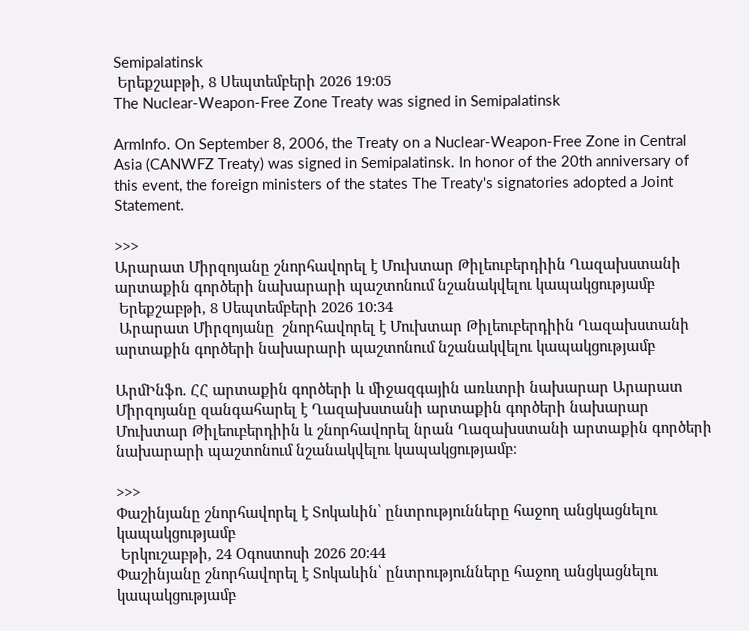Semipalatinsk
 Երեքշաբթի, 8 Սեպտեմբերի 2026 19:05
The Nuclear-Weapon-Free Zone Treaty was signed in Semipalatinsk

ArmInfo. On September 8, 2006, the Treaty on a Nuclear-Weapon-Free Zone in Central Asia (CANWFZ Treaty) was signed in Semipalatinsk. In honor of the 20th anniversary of this event, the foreign ministers of the states The Treaty's signatories adopted a Joint Statement.

>>>
Արարատ Միրզոյանը շնորհավորել է Մուխտար Թիլեուբերդիին Ղազախստանի արտաքին գործերի նախարարի պաշտոնում նշանակվելու կապակցությամբ
 Երեքշաբթի, 8 Սեպտեմբերի 2026 10:34
 Արարատ Միրզոյանը  շնորհավորել է Մուխտար Թիլեուբերդիին Ղազախստանի արտաքին գործերի նախարարի պաշտոնում նշանակվելու կապակցությամբ

ԱրմԻնֆո. ՀՀ արտաքին գործերի և միջազգային առևտրի նախարար Արարատ Միրզոյանը զանգահարել է Ղազախստանի արտաքին գործերի նախարար Մուխտար Թիլեուբերդիին և շնորհավորել նրան Ղազախստանի արտաքին գործերի նախարարի պաշտոնում նշանակվելու կապակցությամբ։

>>>
Փաշինյանը շնորհավորել է Տոկաևին՝ ընտրությունները հաջող անցկացնելու կապակցությամբ
 Երկուշաբթի, 24 Օգոստոսի 2026 20:44
Փաշինյանը շնորհավորել է Տոկաևին՝ ընտրությունները հաջող անցկացնելու կապակցությամբ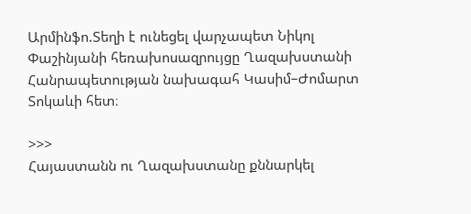Արմինֆո.Տեղի է ունեցել վարչապետ Նիկոլ Փաշինյանի հեռախոսազրույցը Ղազախստանի Հանրապետության նախագահ Կասիմ–Ժոմարտ Տոկաևի հետ։

>>>
Հայաստանն ու Ղազախստանը քննարկել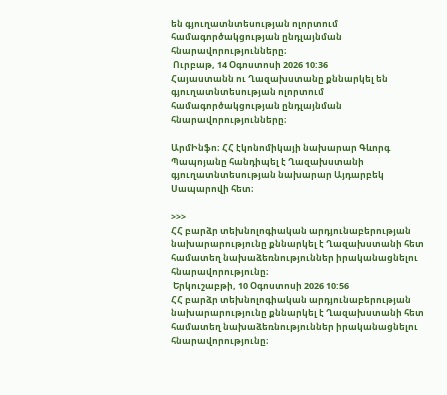են գյուղատնտեսության ոլորտում համագործակցության ընդլայնման հնարավորությունները։
 Ուրբաթ, 14 Օգոստոսի 2026 10:36
Հայաստանն ու Ղազախստանը քննարկել են գյուղատնտեսության ոլորտում համագործակցության ընդլայնման հնարավորությունները։

ԱրմԻնֆո։ ՀՀ էկոնոմիկայի նախարար Գևորգ Պապոյանը հանդիպել է Ղազախստանի գյուղատնտեսության նախարար Այդարբեկ Սապարովի հետ։

>>>
ՀՀ բարձր տեխնոլոգիական արդյունաբերության նախարարությունը քննարկել է Ղազախստանի հետ համատեղ նախաձեռնություններ իրականացնելու հնարավորությունը։
 Երկուշաբթի, 10 Օգոստոսի 2026 10:56
ՀՀ բարձր տեխնոլոգիական արդյունաբերության նախարարությունը քննարկել է Ղազախստանի հետ համատեղ նախաձեռնություններ իրականացնելու հնարավորությունը։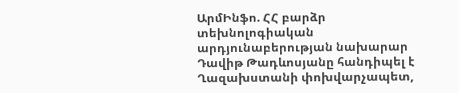ԱրմԻնֆո. ՀՀ բարձր տեխնոլոգիական արդյունաբերության նախարար Դավիթ Թադևոսյանը հանդիպել է Ղազախստանի փոխվարչապետ,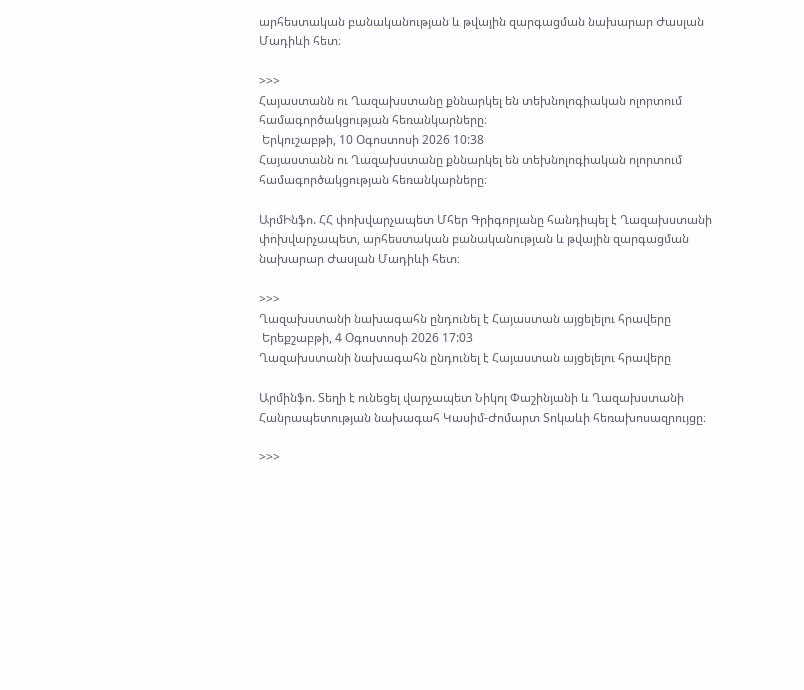արհեստական բանականության և թվային զարգացման նախարար Ժասլան Մադիևի հետ։

>>>
Հայաստանն ու Ղազախստանը քննարկել են տեխնոլոգիական ոլորտում համագործակցության հեռանկարները։
 Երկուշաբթի, 10 Օգոստոսի 2026 10:38
Հայաստանն ու Ղազախստանը քննարկել են տեխնոլոգիական ոլորտում համագործակցության հեռանկարները։

ԱրմԻնֆո. ՀՀ փոխվարչապետ Մհեր Գրիգորյանը հանդիպել է Ղազախստանի փոխվարչապետ, արհեստական բանականության և թվային զարգացման նախարար Ժասլան Մադիևի հետ։

>>>
Ղազախստանի նախագահն ընդունել է Հայաստան այցելելու հրավերը
 Երեքշաբթի, 4 Օգոստոսի 2026 17:03
Ղազախստանի նախագահն ընդունել է Հայաստան այցելելու հրավերը

Արմինֆո. Տեղի է ունեցել վարչապետ Նիկոլ Փաշինյանի և Ղազախստանի Հանրապետության նախագահ Կասիմ-Ժոմարտ Տոկաևի հեռախոսազրույցը։

>>>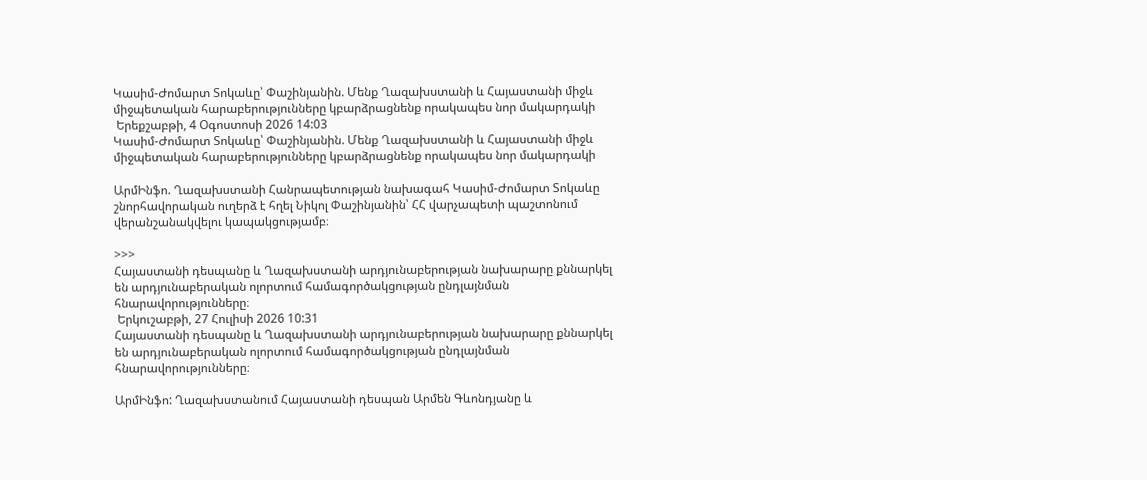Կասիմ-Ժոմարտ Տոկաևը՝ Փաշինյանին. Մենք Ղազախստանի և Հայաստանի միջև միջպետական հարաբերությունները կբարձրացնենք որակապես նոր մակարդակի
 Երեքշաբթի, 4 Օգոստոսի 2026 14:03
Կասիմ-Ժոմարտ Տոկաևը՝ Փաշինյանին. Մենք Ղազախստանի և Հայաստանի միջև միջպետական հարաբերությունները կբարձրացնենք որակապես նոր մակարդակի

ԱրմԻնֆո. Ղազախստանի Հանրապետության նախագահ Կասիմ-Ժոմարտ Տոկաևը շնորհավորական ուղերձ է հղել Նիկոլ Փաշինյանին՝ ՀՀ վարչապետի պաշտոնում վերանշանակվելու կապակցությամբ։

>>>
Հայաստանի դեսպանը և Ղազախստանի արդյունաբերության նախարարը քննարկել են արդյունաբերական ոլորտում համագործակցության ընդլայնման հնարավորությունները։
 Երկուշաբթի, 27 Հուլիսի 2026 10:31
Հայաստանի դեսպանը և Ղազախստանի արդյունաբերության նախարարը քննարկել են արդյունաբերական ոլորտում համագործակցության ընդլայնման հնարավորությունները։

ԱրմԻնֆո: Ղազախստանում Հայաստանի դեսպան Արմեն Գևոնդյանը և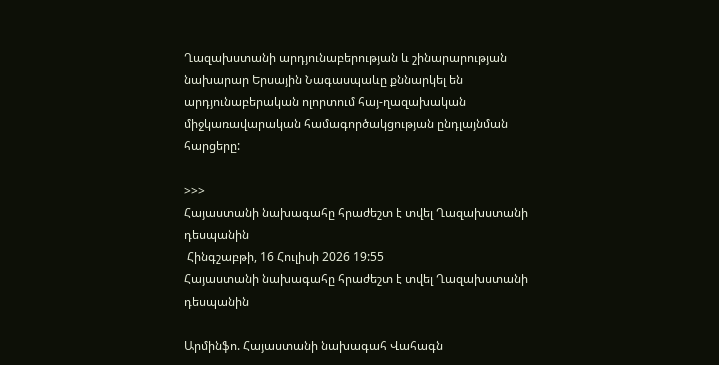Ղազախստանի արդյունաբերության և շինարարության նախարար Երսային Նագասպաևը քննարկել են արդյունաբերական ոլորտում հայ-ղազախական միջկառավարական համագործակցության ընդլայնման հարցերը:

>>>
Հայաստանի նախագահը հրաժեշտ է տվել Ղազախստանի դեսպանին
 Հինգշաբթի, 16 Հուլիսի 2026 19:55
Հայաստանի նախագահը հրաժեշտ է տվել Ղազախստանի դեսպանին

Արմինֆո. Հայաստանի նախագահ Վահագն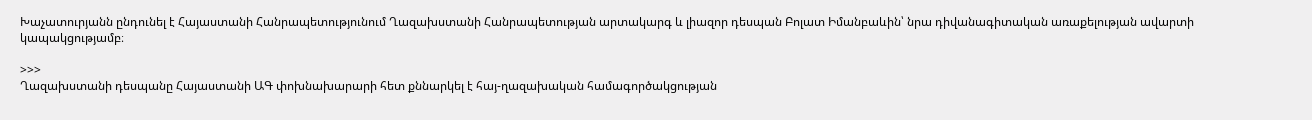Խաչատուրյանն ընդունել է Հայաստանի Հանրապետությունում Ղազախստանի Հանրապետության արտակարգ և լիազոր դեսպան Բոլատ Իմանբաևին՝ նրա դիվանագիտական առաքելության ավարտի կապակցությամբ։

>>>
Ղազախստանի դեսպանը Հայաստանի ԱԳ փոխնախարարի հետ քննարկել է հայ-ղազախական համագործակցության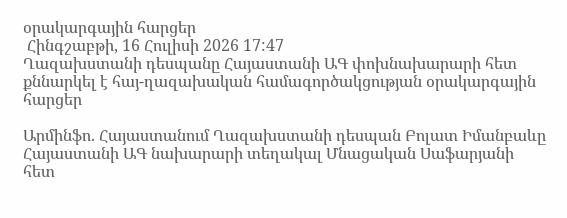օրակարգային հարցեր
 Հինգշաբթի, 16 Հուլիսի 2026 17:47
Ղազախստանի դեսպանը Հայաստանի ԱԳ փոխնախարարի հետ քննարկել է հայ-ղազախական համագործակցության օրակարգային հարցեր

Արմինֆո. Հայաստանում Ղազախստանի դեսպան Բոլատ Իմանբաևը Հայաստանի ԱԳ նախարարի տեղակալ Մնացական Սաֆարյանի հետ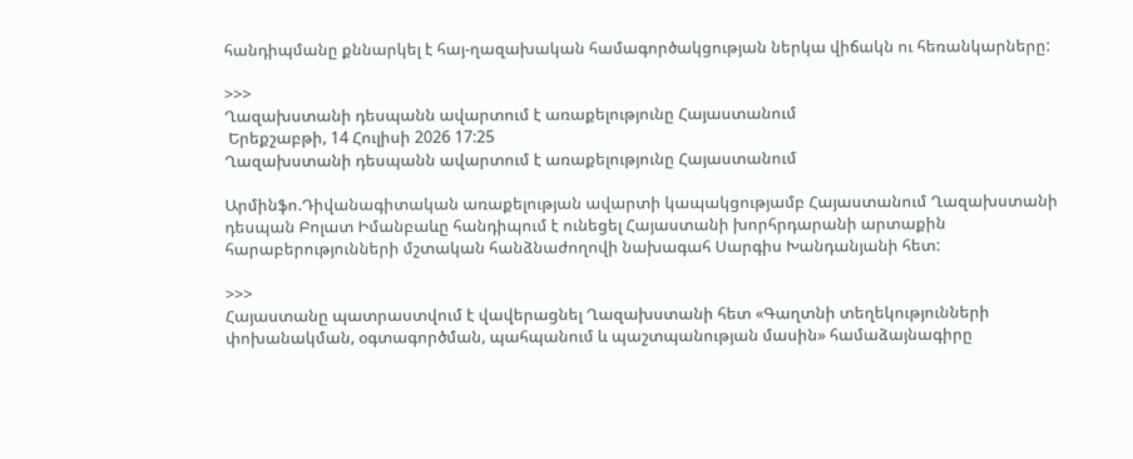հանդիպմանը քննարկել է հայ-ղազախական համագործակցության ներկա վիճակն ու հեռանկարները:

>>>
Ղազախստանի դեսպանն ավարտում է առաքելությունը Հայաստանում
 Երեքշաբթի, 14 Հուլիսի 2026 17:25
Ղազախստանի դեսպանն ավարտում է առաքելությունը Հայաստանում

Արմինֆո.Դիվանագիտական առաքելության ավարտի կապակցությամբ Հայաստանում Ղազախստանի դեսպան Բոլատ Իմանբաևը հանդիպում է ունեցել Հայաստանի խորհրդարանի արտաքին հարաբերությունների մշտական հանձնաժողովի նախագահ Սարգիս Խանդանյանի հետ:

>>>
Հայաստանը պատրաստվում է վավերացնել Ղազախստանի հետ «Գաղտնի տեղեկությունների փոխանակման, օգտագործման, պահպանում և պաշտպանության մասին» համաձայնագիրը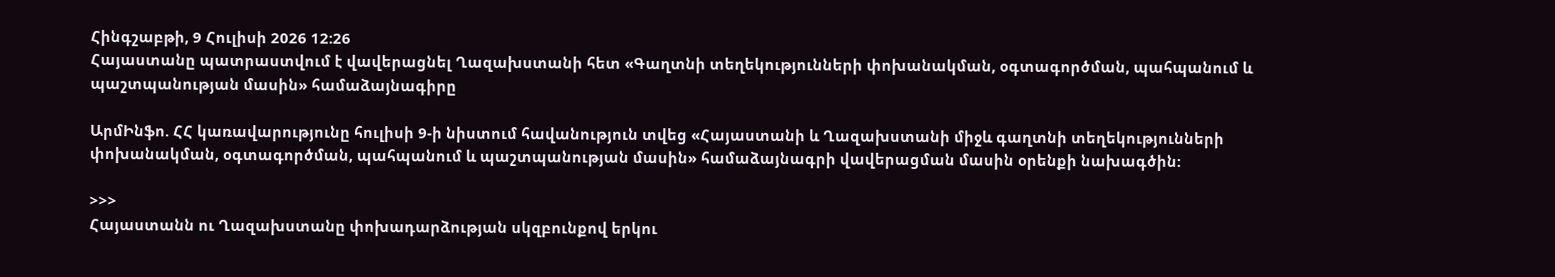Հինգշաբթի, 9 Հուլիսի 2026 12:26
Հայաստանը պատրաստվում է վավերացնել Ղազախստանի հետ «Գաղտնի տեղեկությունների փոխանակման, օգտագործման, պահպանում և պաշտպանության մասին» համաձայնագիրը

ԱրմԻնֆո. ՀՀ կառավարությունը հուլիսի 9-ի նիստում հավանություն տվեց «Հայաստանի և Ղազախստանի միջև գաղտնի տեղեկությունների փոխանակման, օգտագործման, պահպանում և պաշտպանության մասին» համաձայնագրի վավերացման մասին օրենքի նախագծին:

>>>
Հայաստանն ու Ղազախստանը փոխադարձության սկզբունքով երկու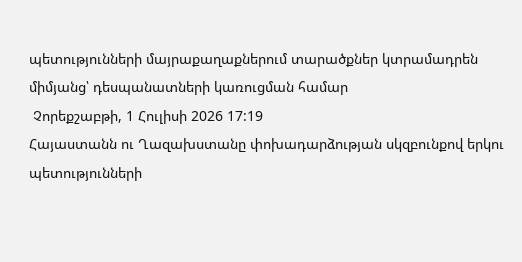պետությունների մայրաքաղաքներում տարածքներ կտրամադրեն միմյանց՝ դեսպանատների կառուցման համար
 Չորեքշաբթի, 1 Հուլիսի 2026 17:19
Հայաստանն ու Ղազախստանը փոխադարձության սկզբունքով երկու պետությունների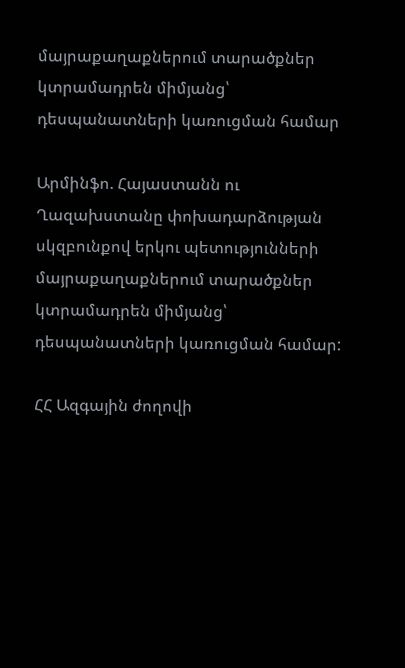մայրաքաղաքներում տարածքներ կտրամադրեն միմյանց՝ դեսպանատների կառուցման համար

Արմինֆո. Հայաստանն ու Ղազախստանը փոխադարձության սկզբունքով երկու պետությունների մայրաքաղաքներում տարածքներ կտրամադրեն միմյանց՝ դեսպանատների կառուցման համար:

ՀՀ Ազգային ժողովի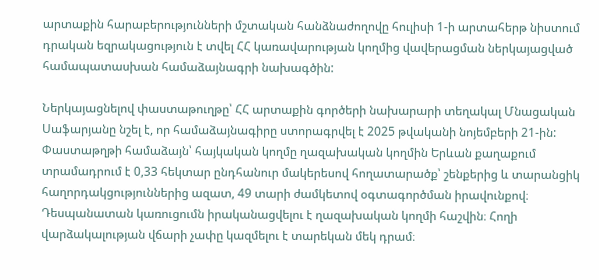արտաքին հարաբերությունների մշտական հանձնաժողովը հուլիսի 1-ի արտահերթ նիստում դրական եզրակացություն է տվել ՀՀ կառավարության կողմից վավերացման ներկայացված համապատասխան համաձայնագրի նախագծին:

Ներկայացնելով փաստաթուղթը՝ ՀՀ արտաքին գործերի նախարարի տեղակալ Մնացական Սաֆարյանը նշել է, որ համաձայնագիրը ստորագրվել է 2025 թվականի նոյեմբերի 21-ին: Փաստաթղթի համաձայն՝ հայկական կողմը ղազախական կողմին Երևան քաղաքում տրամադրում է 0,33 հեկտար ընդհանուր մակերեսով հողատարածք՝ շենքերից և տարանցիկ հաղորդակցություններից ազատ, 49 տարի ժամկետով օգտագործման իրավունքով։ Դեսպանատան կառուցումն իրականացվելու է ղազախական կողմի հաշվին։ Հողի վարձակալության վճարի չափը կազմելու է տարեկան մեկ դրամ։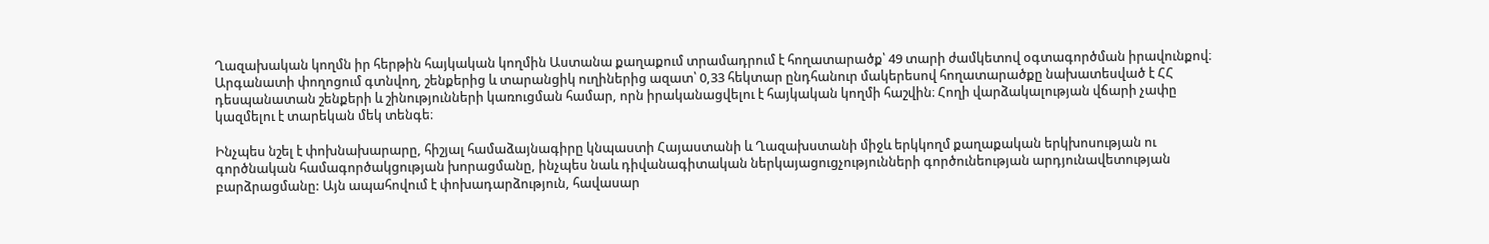Ղազախական կողմն իր հերթին հայկական կողմին Աստանա քաղաքում տրամադրում է հողատարածք՝ 49 տարի ժամկետով օգտագործման իրավունքով։ Արգանատի փողոցում գտնվող, շենքերից և տարանցիկ ուղիներից ազատ՝ 0,33 հեկտար ընդհանուր մակերեսով հողատարածքը նախատեսված է ՀՀ դեսպանատան շենքերի և շինությունների կառուցման համար, որն իրականացվելու է հայկական կողմի հաշվին։ Հողի վարձակալության վճարի չափը կազմելու է տարեկան մեկ տենգե։

Ինչպես նշել է փոխնախարարը, հիշյալ համաձայնագիրը կնպաստի Հայաստանի և Ղազախստանի միջև երկկողմ քաղաքական երկխոսության ու գործնական համագործակցության խորացմանը, ինչպես նաև դիվանագիտական ներկայացուցչությունների գործունեության արդյունավետության բարձրացմանը: Այն ապահովում է փոխադարձություն, հավասար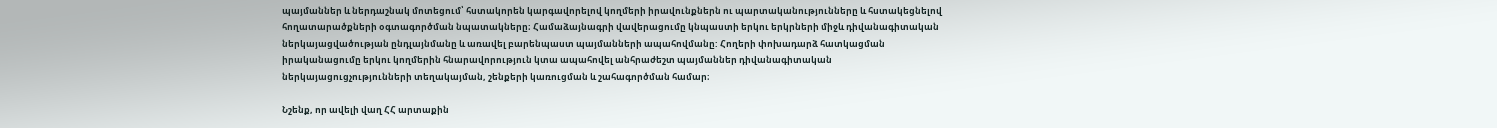պայմաններ և ներդաշնակ մոտեցում՝ հստակորեն կարգավորելով կողմերի իրավունքներն ու պարտականությունները և հստակեցնելով հողատարածքների օգտագործման նպատակները։ Համաձայնագրի վավերացումը կնպաստի երկու երկրների միջև դիվանագիտական ներկայացվածության ընդլայնմանը և առավել բարենպաստ պայմանների ապահովմանը: Հողերի փոխադարձ հատկացման իրականացումը երկու կողմերին հնարավորություն կտա ապահովել անհրաժեշտ պայմաններ դիվանագիտական ներկայացուցչությունների տեղակայման, շենքերի կառուցման և շահագործման համար։

Նշենք, որ ավելի վաղ ՀՀ արտաքին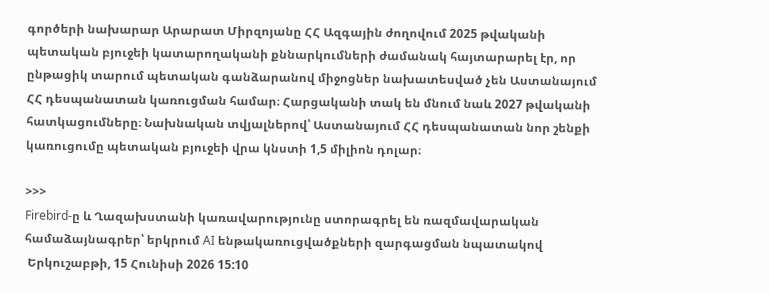գործերի նախարար Արարատ Միրզոյանը ՀՀ Ազգային ժողովում 2025 թվականի պետական բյուջեի կատարողականի քննարկումների ժամանակ հայտարարել էր, որ ընթացիկ տարում պետական գանձարանով միջոցներ նախատեսված չեն Աստանայում ՀՀ դեսպանատան կառուցման համար։ Հարցականի տակ են մնում նաև 2027 թվականի հատկացումները։ Նախնական տվյալներով՝ Աստանայում ՀՀ դեսպանատան նոր շենքի կառուցումը պետական բյուջեի վրա կնստի 1,5 միլիոն դոլար։

>>>
Firebird-ը և Ղազախստանի կառավարությունը ստորագրել են ռազմավարական համաձայնագրեր՝ երկրում AI ենթակառուցվածքների զարգացման նպատակով
 Երկուշաբթի, 15 Հունիսի 2026 15:10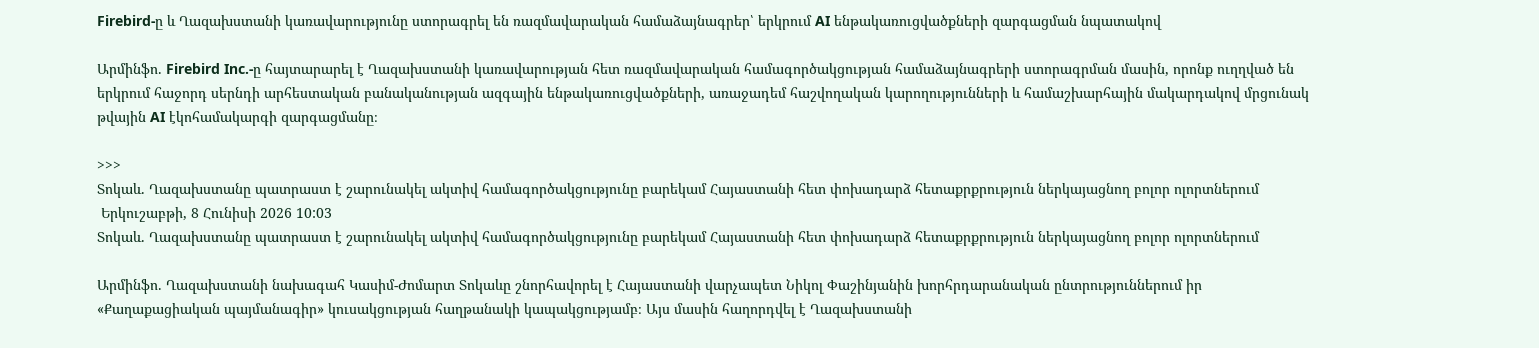Firebird-ը և Ղազախստանի կառավարությունը ստորագրել են ռազմավարական համաձայնագրեր՝ երկրում AI ենթակառուցվածքների զարգացման նպատակով

Արմինֆո. Firebird Inc.-ը հայտարարել է Ղազախստանի կառավարության հետ ռազմավարական համագործակցության համաձայնագրերի ստորագրման մասին, որոնք ուղղված են երկրում հաջորդ սերնդի արհեստական բանականության ազգային ենթակառուցվածքների, առաջադեմ հաշվողական կարողությունների և համաշխարհային մակարդակով մրցունակ թվային AI էկոհամակարգի զարգացմանը։

>>>
Տոկաև. Ղազախստանը պատրաստ է շարունակել ակտիվ համագործակցությունը բարեկամ Հայաստանի հետ փոխադարձ հետաքրքրություն ներկայացնող բոլոր ոլորտներում
 Երկուշաբթի, 8 Հունիսի 2026 10:03
Տոկաև. Ղազախստանը պատրաստ է շարունակել ակտիվ համագործակցությունը բարեկամ Հայաստանի հետ փոխադարձ հետաքրքրություն ներկայացնող բոլոր ոլորտներում

Արմինֆո. Ղազախստանի նախագահ Կասիմ-Ժոմարտ Տոկաևը շնորհավորել է Հայաստանի վարչապետ Նիկոլ Փաշինյանին խորհրդարանական ընտրություններում իր «Քաղաքացիական պայմանագիր» կուսակցության հաղթանակի կապակցությամբ։ Այս մասին հաղորդվել է Ղազախստանի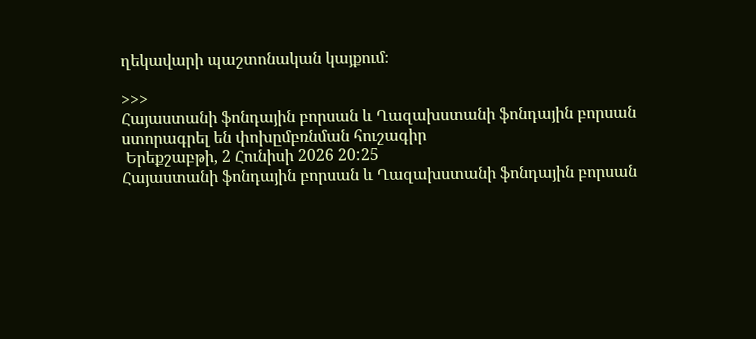ղեկավարի պաշտոնական կայքում։

>>>
Հայաստանի ֆոնդային բորսան և Ղազախստանի ֆոնդային բորսան ստորագրել են փոխըմբռնման հուշագիր
 Երեքշաբթի, 2 Հունիսի 2026 20:25
Հայաստանի ֆոնդային բորսան և Ղազախստանի ֆոնդային բորսան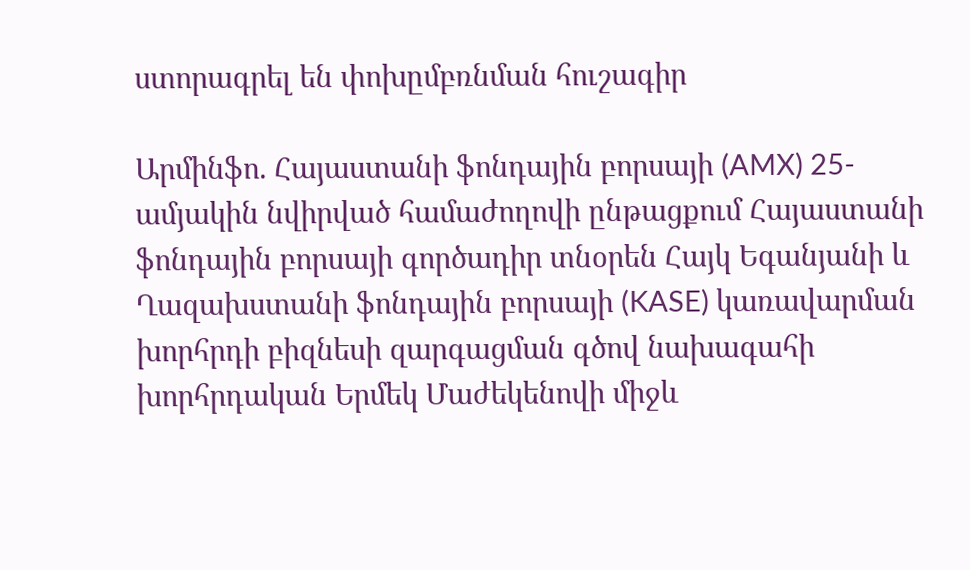ստորագրել են փոխըմբռնման հուշագիր

Արմինֆո. Հայաստանի ֆոնդային բորսայի (AMX) 25-ամյակին նվիրված համաժողովի ընթացքում Հայաստանի ֆոնդային բորսայի գործադիր տնօրեն Հայկ Եգանյանի և Ղազախստանի ֆոնդային բորսայի (KASE) կառավարման խորհրդի բիզնեսի զարգացման գծով նախագահի խորհրդական Երմեկ Մաժեկենովի միջև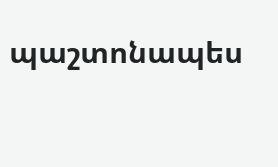պաշտոնապես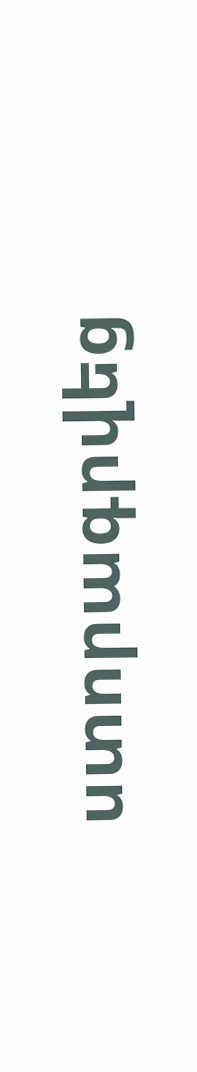ստորագրվեց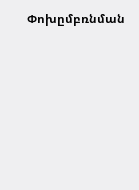Փոխըմբռնման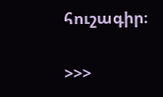հուշագիր։

>>>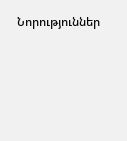Նորություններ